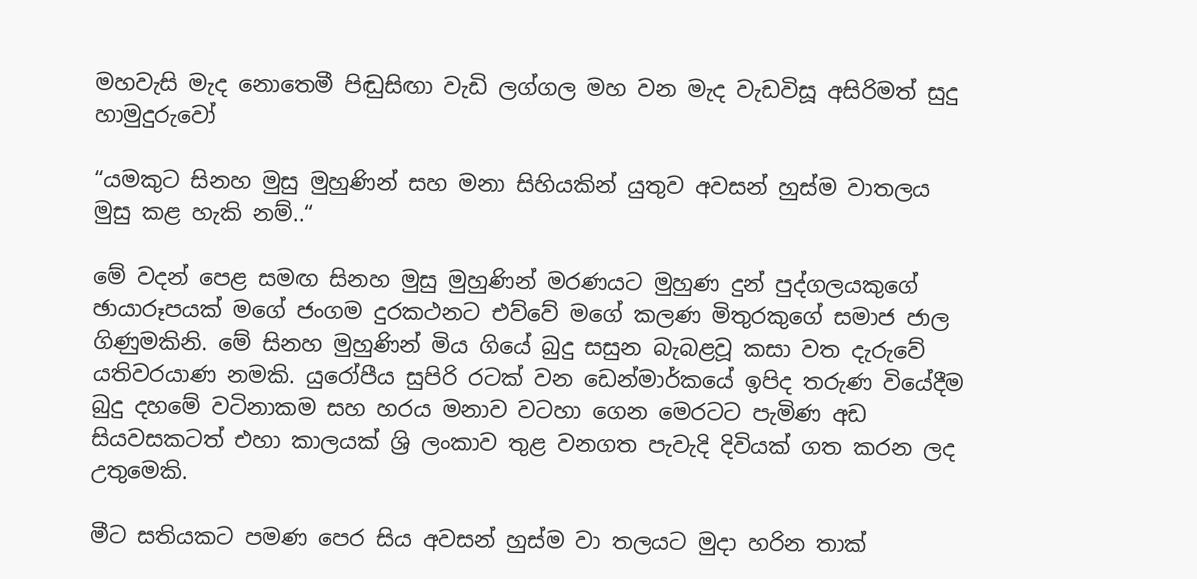මහවැසි මැද නොතෙමී පිඬුසිඟා වැඩි ලග්ගල මහ වන මැද වැඩවිසූ අසිරිමත් සුදු හාමුදුරුවෝ

“යමකුට සිනහ මුසු මුහුණින් සහ මනා සිහියකින් යුතුව අවසන් හුස්ම වාතලය මුසු කළ හැකි නම්..“

මේ වදන් පෙළ සමඟ සිනහ මුසු මුහුණින් මරණයට මුහුණ දුන් පුද්ගලයකුගේ ඡායාරූපයක් මගේ ජංගම දුරකථනට එව්වේ මගේ කලණ මිතුරකුගේ සමාජ ජාල ගිණුමකිනි. මේ සිනහ මුහුණින් මිය ගියේ බුදු සසුන බැබළවූ කසා වත දැරුවේ යතිවරයාණ නමකි. යුරෝපීය සුපිරි රටක් වන ඩෙන්මාර්කයේ ඉපිද තරුණ වියේදීම බුදු දහමේ වටිනාකම සහ හරය මනාව වටහා ගෙන මෙරටට පැමිණ අඩ සියවසකටත් එහා කාලයක් ශ්‍රි ලංකාව තුළ වනගත පැවැදි දිවියක් ගත කරන ලද උතුමෙකි.

මීට සතියකට පමණ පෙර සිය අවසන් හුස්ම වා තලයට මුදා හරින තාක්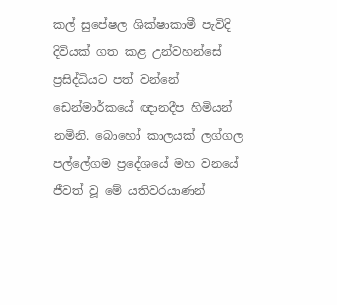කල් සුපේෂල ශික්ෂාකාමී පැවිදි දිවියක් ගත කළ උන්වහන්සේ ප්‍රසිද්ධියට පත් වන්නේ ඩෙන්මාර්කයේ ඥානදීප හිමියන් නමිනි. බොහෝ කාලයක් ලග්ගල පල්ලේගම ප්‍රදේශයේ මහ වනයේ ජීවත් වූ මේ යතිවරයාණන්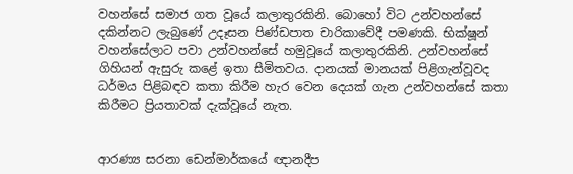වහන්සේ සමාජ ගත වූයේ කලාතුරකිනි. බොහෝ විට උන්වහන්සේ දකින්නට ලැබුණේ උදෑසන පිණ්ඩපාත චාරිකාවේදී පමණකි. භික්ෂූන් වහන්සේලාට පවා උන්වහන්සේ හමුවූයේ කලාතුරකිනි. උන්වහන්සේ ගිහියන් ඇසුරු කළේ ඉතා සීමිතවය. දානයක් මානයක් පිළිගැන්වූවද ධර්මය පිළිබඳව කතා කිරීම හැර වෙන දෙයක් ගැන උන්වහන්සේ කතා කිරීමට ප්‍රියතාවක් දැක්වූයේ නැත.


ආරණ්‍ය සරනා ඩෙන්මාර්කයේ ඥානදීප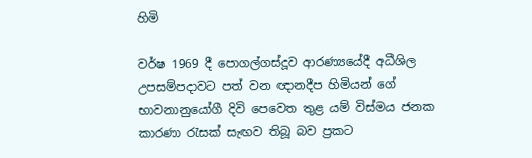හිමි

වර්ෂ 1969 දී පොගල්ගස්දූව ආරණ්‍යයේදී අධීශිල උපසම්පදාවට පත් වන ඥානදීප හිමියන් ගේ භාවනානුයෝගී දිවි පෙවෙත තුළ යම් විස්මය ජනක කාරණා රැසක් සැඟව තිබූ බව ප්‍රකට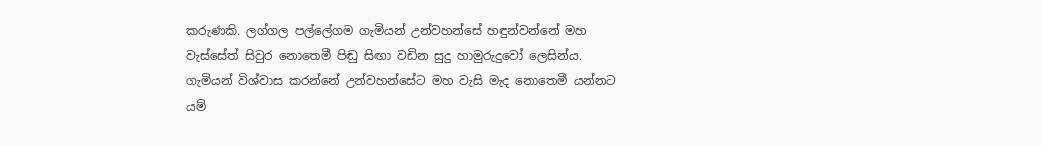කරුණකි. ලග්ගල පල්ලේගම ගැමියන් උන්වහන්සේ හඳුන්වන්නේ මහ වැස්සේත් සිවුර නොතෙමී පිඬු සිඟා වඩින සුදු හාමුරුදුවෝ ලෙසින්ය. ගැමියන් විශ්වාස කරන්නේ උන්වහන්සේට මහ වැසි මැද නොතෙමී යන්නට යම්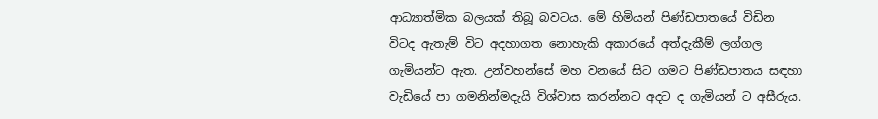ආධ්‍යාත්මික බලයක් තිබූ බවටය. මේ හිමියන් පිණ්ඩපාතයේ විඩින විටද ඇතැම් විට අදහාගත නොහැකි අකාරයේ අත්දැකීම් ලග්ගල ගැමියන්ට ඇත. උන්වහන්සේ මහ වනයේ සිට ගමට පිණ්ඩපාතය සඳහා වැඩියේ පා ගමනින්මදැයි විශ්වාස කරන්නට අදට ද ගැමියන් ට අසීරුය.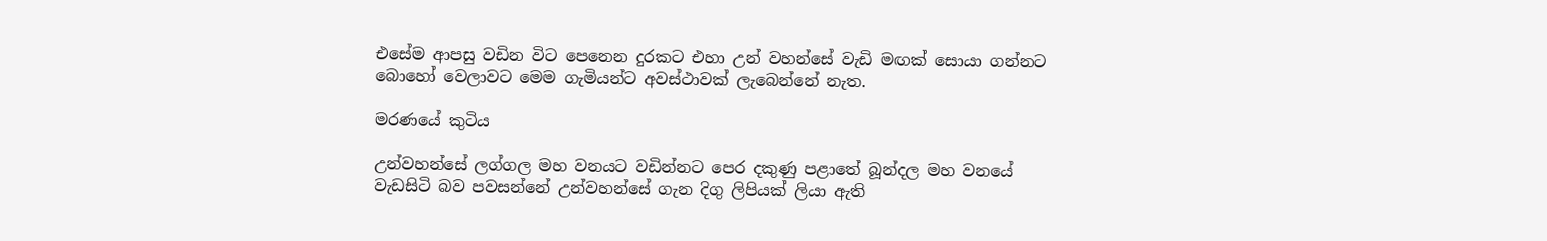එසේම ආපසු වඩින විට පෙනෙන දුරකට එහා උන් වහන්සේ වැඩි මඟක් සොයා ගන්නට බොහෝ වෙලාවට මෙම ගැමියන්ට අවස්ථාවක් ලැබෙන්නේ නැත.

මරණයේ කුටිය

උන්වහන්සේ ලග්ගල මහ වනයට වඩින්නට පෙර දකුණු පළාතේ බූන්දල මහ වනයේ වැඩසිටි බව පවසන්නේ උන්වහන්සේ ගැන දිගු ලිපියක් ලියා ඇති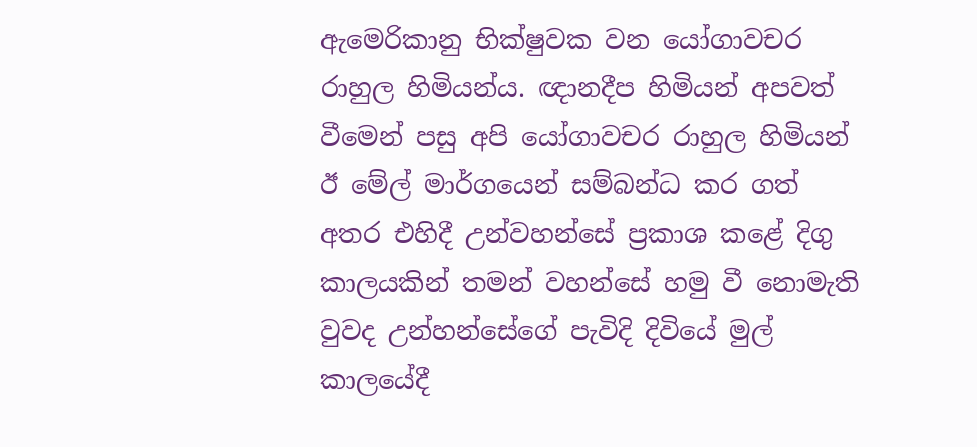ඇමෙරිකානු භික්ෂුවක වන යෝගාවචර රාහුල හිමියන්ය. ඥානදීප හිමියන් අපවත් වීමෙන් පසු අපි යෝගාවචර රාහුල හිමියන් ඊ මේල් මාර්ගයෙන් සම්බන්ධ කර ගත් අතර එහිදී උන්වහන්සේ ප්‍රකාශ කළේ දිගු කාලයකින් තමන් වහන්සේ හමු වී නොමැති වුවද උන්හන්සේගේ පැවිදි දිවියේ මුල් කාලයේදී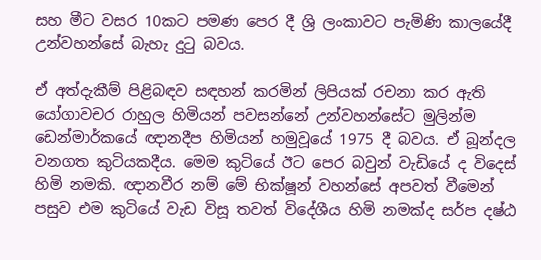සහ මීට වසර 10කට පමණ පෙර දී ශ්‍රි ලංකාවට පැමිණි කාලයේදී උන්වහන්සේ බැහැ දුටු බවය.

ඒ අත්දැකීම් පිළිබඳව සඳහන් කරමින් ලිපියක් රචනා කර ඇති යෝගාවචර රාහුල හිමියන් පවසන්නේ උන්වහන්සේට මුලින්ම ඩෙන්මාර්කයේ ඥානදීප හිමියන් හමුවූයේ 1975 දී බවය. ඒ බූන්දල වනගත කුටියකදීය. මෙම කුටියේ ඊට පෙර බවුන් වැඩියේ ද විදෙස් හිමි නමකි. ඥානවීර නම් මේ භික්ෂූන් වහන්සේ අපවත් වීමෙන් පසුව එම කුටියේ වැඩ විසූ තවත් විදේශීය හිමි නමක්ද සර්ප දෂ්ඨ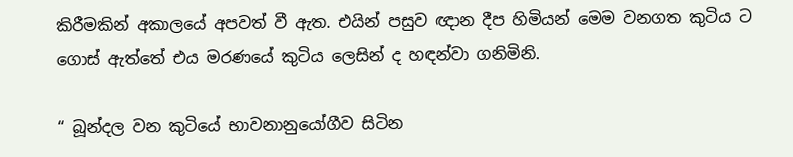කිරීමකින් අකාලයේ අපවත් වී ඇත. එයින් පසුව ඥාන දීප හිමියන් මෙම වනගත කුටිය ට ගොස් ඇත්තේ එය මරණයේ කුටිය ලෙසින් ද හඳන්වා ගනිමිනි.

“ බූන්දල වන කුටියේ භාවනානුයෝගීව සිටින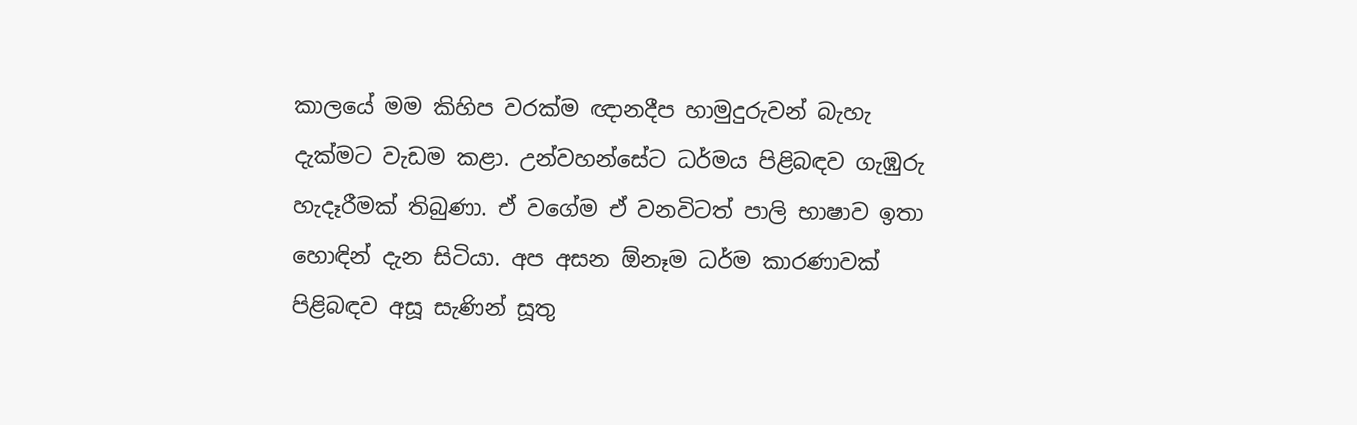කාලයේ මම කිහිප වරක්ම ඥානදීප හාමුදුරුවන් බැහැ දැක්මට වැඩම කළා. උන්වහන්සේට ධර්මය පිළිබඳව ගැඹුරු හැදෑරීමක් තිබුණා. ඒ වගේම ඒ වනවිටත් පාලි භාෂාව ඉතා හොඳින් දැන සිටියා. අප අසන ඕනෑම ධර්ම කාරණාවක් පිළිබඳව අසූ සැණින් සූතු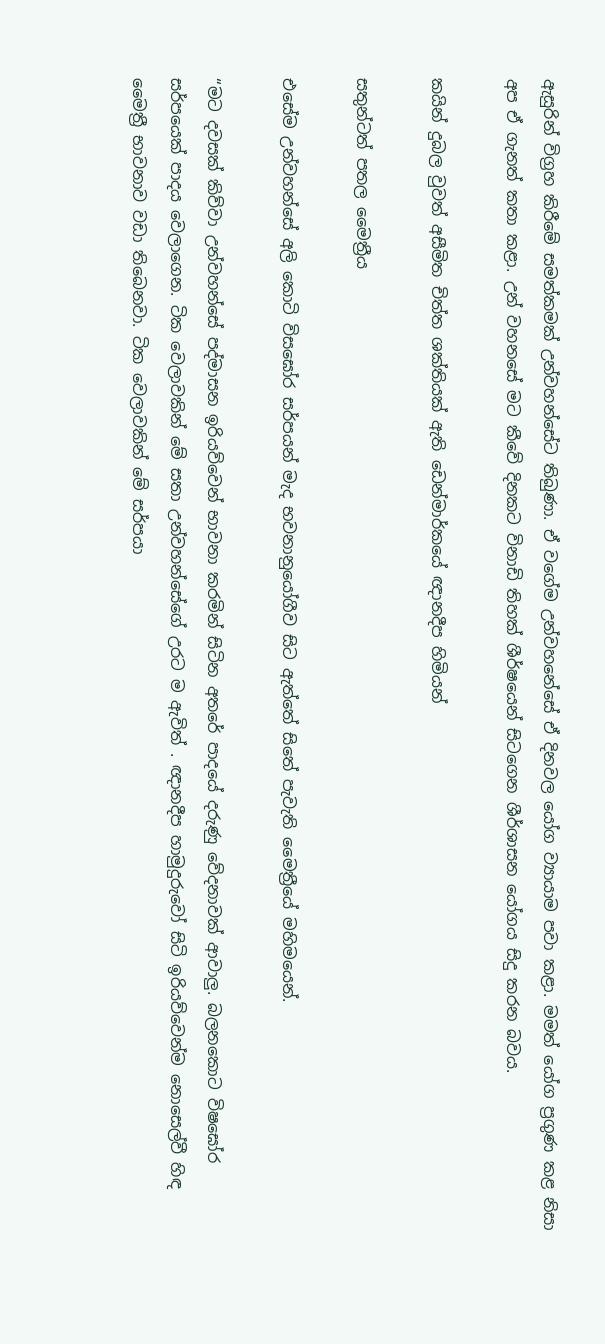ඇසුරින් විග්‍රහ කිරීමේ සමත්කමක් උන්වහන්සේට තිබුණා. ඒ වගේම උන්වහනේසේ ඒ දිනවල යෝග ව්‍යායාම පවා කළා. මමත් යෝග ප්‍රගුණ කළ නිසා අප ඒ ගැනත් කතා කළා. උන් වහනසේ මට කීවේ දිනකට විනාඩි තිහක් ශීර්ෂයෙන් සිටගෙන ශීර්ශාසන යෝගය සිදු කරන බවය.

කයින් දුබල වුවත් අසීමිත චිත්ත ශක්තියක් ඇති ඩෙන්මාර්කයේ ඥානදීප හිමියන්

සතුන්ටත් පතල මෛත්‍රීය

එසේම උන්වහන්සේ අලි කොටි විසඝෝර සර්පයන් මැද භවනානුයෝගීව සිට ඇත්තේ සිතේ පැවැති මෛත්‍රීයේ මහිමයෙන්.

“මට දවසක් කිව්වා උන්වහන්සේ පද්මාසන ඉරියව්වෙන් භාවනා කරමින් සිටින අතරේ පාදයේ දරුණු වේදනාවක් ආවාලු. බලනකොට විෂඝෝර සර්පයෙක් පාදය වෙලාගෙන. ටික වෙලාවකින් මේ සතා උන්වහන්සේගේ උරට ම ඇවිත් . ඥානදීප හාමුදුරුවෝ සිටි ඉරියව්වෙන්ම නොසෙල්වී හිඳ මෛත්‍රී භාවනාව වඩා තිබෙනවා. ටික වෙලාවකින් මේ සර්පයා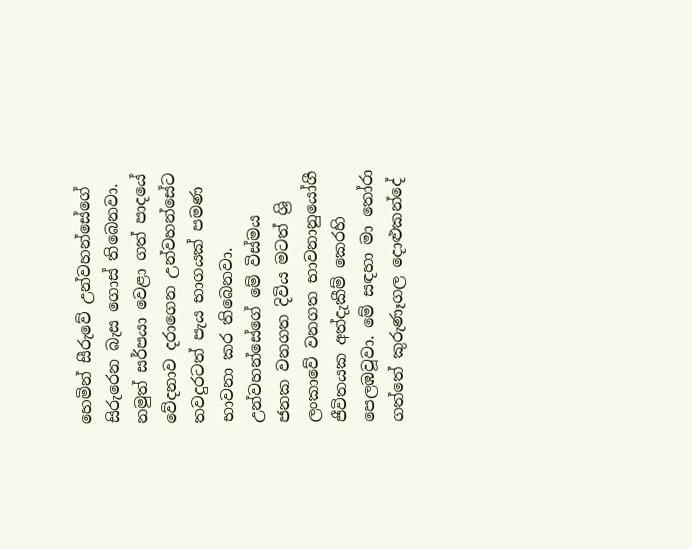හෙමින් සීරුවේ උන්වහන්සේගේ සිරුරෙන බැස ගොස් තිබෙනවා. නමුත් සර්පයා වෙළා ගත් පාදයේ වේදනාව දරාගෙන උන්වහන්සේට තවදුරටත් පැය භාගයක් පමණ භාවනා කර තිබෙනවා. උන්වහන්සේගේ මේ විස්මය ජනක වනගත දිවිය මටත් ශ්‍රි ලංකාවේ වනගත භාවනානුයෝගී ජීවිතයක අත්දැකීම් කෙරහි පෙලඹවූවා. මේ සඳහා මා තෝරා ගත්තේ කුරුණෑගල දොළුකන්දේ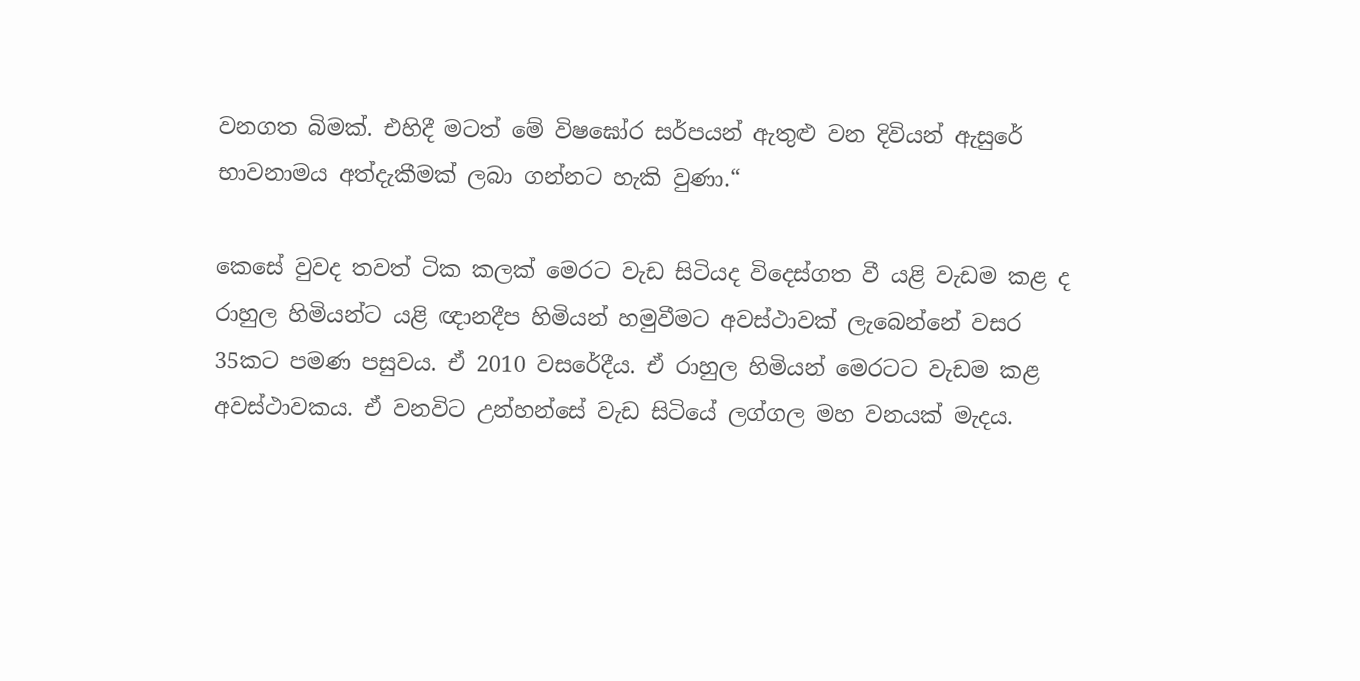වනගත බිමක්. එහිදී මටත් මේ විෂඝෝර සර්පයන් ඇතුළු වන දිවියන් ඇසුරේ භාවනාමය අත්දැකීමක් ලබා ගන්නට හැකි වුණා.“

කෙසේ වුවද තවත් ටික කලක් මෙරට වැඩ සිටියද විදෙස්ගත වී යළි වැඩම කළ ද රාහුල හිමියන්ට යළි ඥානදීප හිමියන් හමුවීමට අවස්ථාවක් ලැබෙන්නේ වසර 35කට පමණ පසුවය. ඒ 2010 වසරේදීය. ඒ රාහුල හිමියන් මෙරටට වැඩම කළ අවස්ථාවකය. ඒ වනවිට උන්හන්සේ වැඩ සිටියේ ලග්ගල මහ වනයක් මැදය.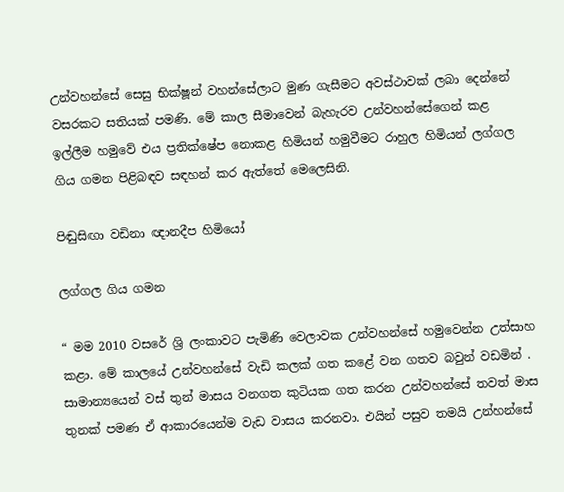උන්වහන්සේ සෙසු භික්ෂූන් වහන්සේලාට මුණ ගැසීමට අවස්ථාවක් ලබා දෙන්නේ වසරකට සතියක් පමණි. මේ කාල සීමාවෙන් බැහැරව උන්වහන්සේගෙන් කළ ඉල්ලීම හමුවේ එය ප්‍රතික්ෂේප නොකළ හිමියන් හමුවීමට රාහුල හිමියන් ලග්ගල ගිය ගමන පිළිබඳව සඳහන් කර ඇත්තේ මෙලෙසිනි.

පිඬුසිඟා වඩිනා ඥානදීප හිමියෝ

ලග්ගල ගිය ගමන

“ මම 2010 වසරේ ශ්‍රි ලංකාවට පැමිණි වෙලාවක උන්වහන්සේ හමුවෙන්න උත්සාහ කළා. මේ කාලයේ උන්වහන්සේ වැඩි කලක් ගත කළේ වන ගතව බවුන් වඩමින් . සාමාන්‍යයෙන් වස් තුන් මාසය වනගත කුටියක ගත කරන උන්වහන්සේ තවත් මාස තුනක් පමණ ඒ ආකාරයෙන්ම වැඩ වාසය කරනවා. එයින් පසුව තමයි උන්හන්සේ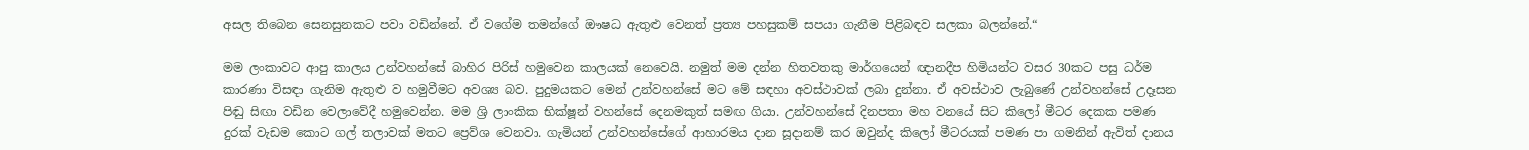අසල තිබෙන සෙනසුනකට පවා වඩින්නේ. ඒ වගේම තමන්ගේ ඖෂධ ඇතුළු වෙනත් ප්‍රත්‍ය පහසුකම් සපයා ගැනීම පිළිබඳව සලකා බලන්නේ.“

මම ලංකාවට ආපු කාලය උන්වහන්සේ බාහිර පිරිස් හමුවෙන කාලයක් නෙවෙයි. නමුත් මම දන්න හිතවතකු මාර්ගයෙන් ඥානදීප හිමියන්ට වසර 30කට පසු ධර්ම කාරණා විසඳා ගැනිම ඇතුළු ව හමුවීමට අවශ්‍ය බව. පුදුමයකට මෙන් උන්වහන්සේ මට මේ සඳහා අවස්ථාවක් ලබා දුන්නා. ඒ අවස්ථාව ලැබුණේ උන්වහන්සේ උදෑසන පිඬු සිඟා වඩින වෙලාවේදී හමුවෙන්න. මම ශ්‍රි ලාංකික භික්ෂූන් වහන්සේ දෙනමකුත් සමඟ ගියා. උන්වහන්සේ දිනපතා මහ වනයේ සිට කිලෝ මීටර දෙකක පමණ දුරක් වැඩම කොට ගල් තලාවක් මතට ප්‍රෙව්ශ වෙනවා. ගැමියන් උන්වහන්සේගේ ආහාරමය දාන සූදානම් කර ඔවුන්ද කිලෝ මීටරයක් පමණ පා ගමනින් ඇවිත් දානය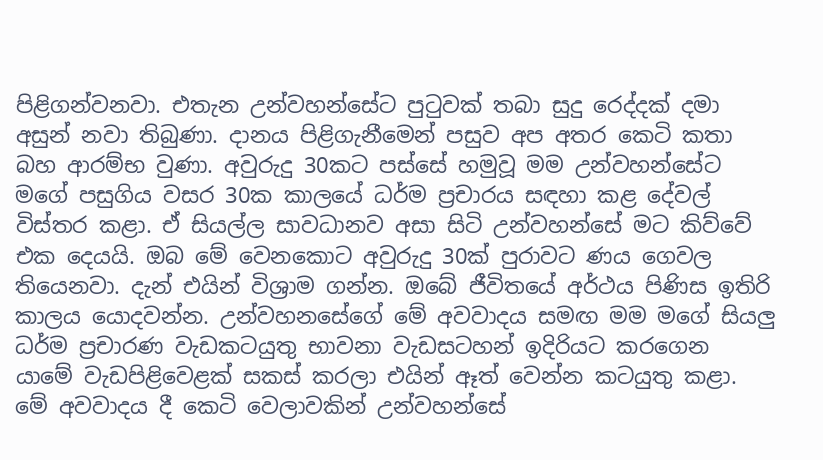පිළිගන්වනවා. එතැන උන්වහන්සේට පුටුවක් තබා සුදු රෙද්දක් දමා අසුන් නවා තිබුණා. දානය පිළිගැනීමෙන් පසුව අප අතර කෙටි කතා බහ ආරම්භ වුණා. අවුරුදු 30කට පස්සේ හමුවූ මම උන්වහන්සේට මගේ පසුගිය වසර 30ක කාලයේ ධර්ම ප්‍රචාරය සඳහා කළ දේවල් විස්තර කළා. ඒ සියල්ල සාවධානව අසා සිටි උන්වහන්සේ මට කිව්වේ එක දෙයයි. ඔබ මේ වෙනකොට අවුරුදු 30ක් පුරාවට ණය ගෙවල තියෙනවා. දැන් එයින් විශ්‍රාම ගන්න. ඔබේ ජීවිතයේ අර්ථය පිණිස ඉතිරි කාලය යොදවන්න. උන්වහනසේගේ මේ අවවාදය සමඟ මම මගේ සියලු ධර්ම ප්‍රචාරණ වැඩකටයුතු භාවනා වැඩසටහන් ඉදිරියට කරගෙන යාමේ වැඩපිළිවෙළක් සකස් කරලා එයින් ඈත් වෙන්න කටයුතු කළා. මේ අවවාදය දී කෙටි වෙලාවකින් උන්වහන්සේ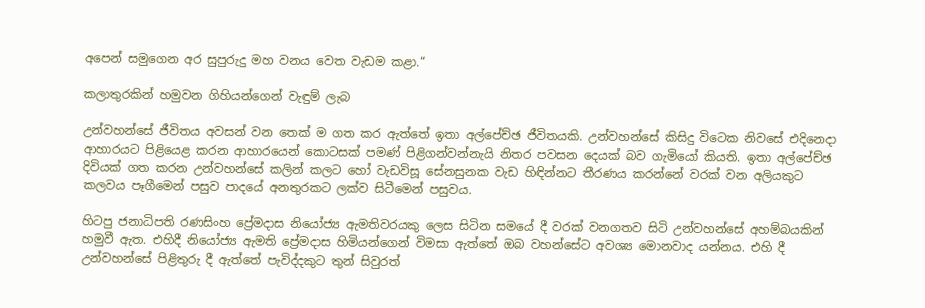අපෙන් සමුගෙන අර සුපුරුදු මහ වනය වෙත වැඩම කළා.“

කලාතුරකින් හමුවන ගිහියන්ගෙන් වැඳුම් ලැබ

උන්වහන්සේ ජීවිතය අවසන් වන තෙක් ම ගත කර ඇත්තේ ඉතා අල්පේච්ඡ ජීවිතයකි. උන්වහන්සේ කිසිදු විටෙක නිවසේ එදිනෙදා ආහාරයට පිළියෙළ කරන ආහාරයෙන් කොටසක් පමණ් පිළිගන්වන්නැයි නිතර පවසන දෙයක් බව ගැමියෝ කියති. ඉතා අල්පේච්ඡ දිවියක් ගත කරන උන්වහන්සේ කලින් කලට හෝ වැඩවිසූ සේනසුනක වැඩ හිඳින්නට තීරණය කරන්නේ වරක් වන අලියකුට කලවය පෑගීමෙන් පසුව පාදයේ අනතුරකට ලක්ව සිටීමෙන් පසුවය.

හිටපු ජනාධිපති රණසිංහ ප්‍රේමදාස නියෝජ්‍ය ඇමතිවරයකු ලෙස සිටින සමයේ දී වරක් වනගතව සිටි උන්වහන්සේ අහම්බයකින් හමුවී ඇත. එහිදී නියෝජ්‍ය ඇමති ප්‍රේමදාස හිමියන්ගෙන් විමසා ඇත්තේ ඔබ වහන්සේට අවශ්‍ය මොනවාද යන්නය. එහි දී උන්වහන්සේ පිළිතුරු දී ඇත්තේ පැවිද්දකුට තුන් සිවුරත්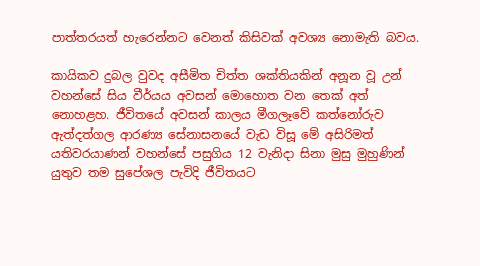පාත්තරයත් හැරෙන්නට වෙනත් කිසිවක් අවශ්‍ය නොමැති බවය.

කායිකව දුබල වුවද අසීමිත චිත්ත ශක්තියකින් අනූන වූ උන් වහන්සේ සිය වීර්යය අවසන් මොහොත වන තෙක් අත් නොහළහ. ජීවිතයේ අවසන් කාලය මීගලෑවේ කත්නෝරුව ඇත්දත්ගල ආරණ්‍ය සේනාසනයේ වැඩ විසූ මේ අසිරිමත් යතිවරයාණන් වහන්සේ පසුගිය 12 වැනිදා සිනා මුසු මුහුණින් යුතුව තම සුපේශල පැවිදි ජීවිතයට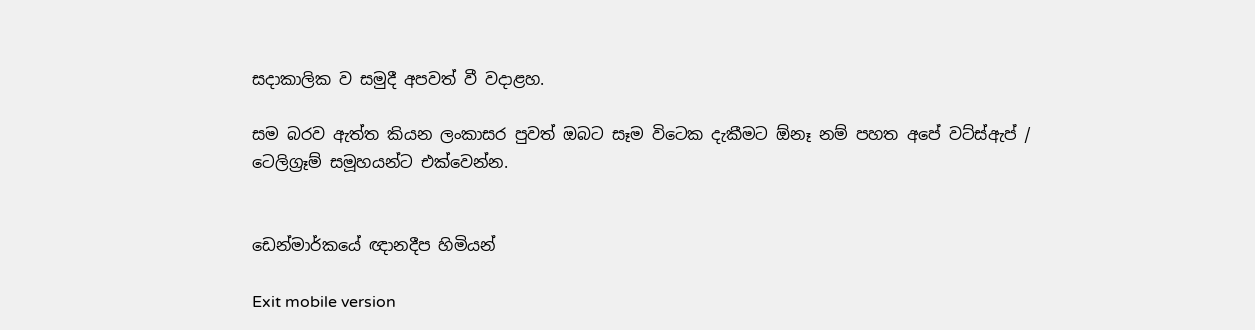සදාකාලික ව සමුදී අපවත් වී වදාළහ.

සම බරව ඇත්ත කියන ලංකාසර පුවත් ඔබට සෑම විටෙක දැකීමට ඕනෑ නම් පහත අපේ වට්ස්ඇප් / ටෙලිග්‍රෑම් සමූහයන්ට එක්වෙන්න.


ඩෙන්මාර්කයේ ඥානදීප හිමියන්

Exit mobile version